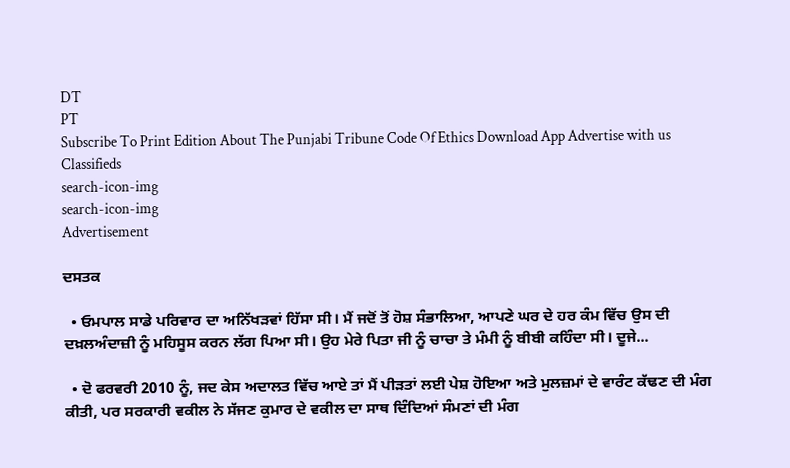DT
PT
Subscribe To Print Edition About The Punjabi Tribune Code Of Ethics Download App Advertise with us Classifieds
search-icon-img
search-icon-img
Advertisement

ਦਸਤਕ

  • ਓਮਪਾਲ ਸਾਡੇ ਪਰਿਵਾਰ ਦਾ ਅਨਿੱਖੜਵਾਂ ਹਿੱਸਾ ਸੀ। ਮੈਂ ਜਦੋਂ ਤੋਂ ਹੋਸ਼ ਸੰਭਾਲਿਆ, ਆਪਣੇ ਘਰ ਦੇ ਹਰ ਕੰਮ ਵਿੱਚ ਉਸ ਦੀ ਦਖ਼ਲਅੰਦਾਜ਼ੀ ਨੂੰ ਮਹਿਸੂਸ ਕਰਨ ਲੱਗ ਪਿਆ ਸੀ। ਉਹ ਮੇਰੇ ਪਿਤਾ ਜੀ ਨੂੰ ਚਾਚਾ ਤੇ ਮੰਮੀ ਨੂੰ ਬੀਬੀ ਕਹਿੰਦਾ ਸੀ। ਦੂਜੇ...

  • ਦੋ ਫਰਵਰੀ 2010 ਨੂੰ, ਜਦ ਕੇਸ ਅਦਾਲਤ ਵਿੱਚ ਆਏ ਤਾਂ ਮੈਂ ਪੀੜਤਾਂ ਲਈ ਪੇਸ਼ ਹੋਇਆ ਅਤੇ ਮੁਲਜ਼ਮਾਂ ਦੇ ਵਾਰੰਟ ਕੱਢਣ ਦੀ ਮੰਗ ਕੀਤੀ, ਪਰ ਸਰਕਾਰੀ ਵਕੀਲ ਨੇ ਸੱਜਣ ਕੁਮਾਰ ਦੇ ਵਕੀਲ ਦਾ ਸਾਥ ਦਿੰਦਿਆਂ ਸੰਮਣਾਂ ਦੀ ਮੰਗ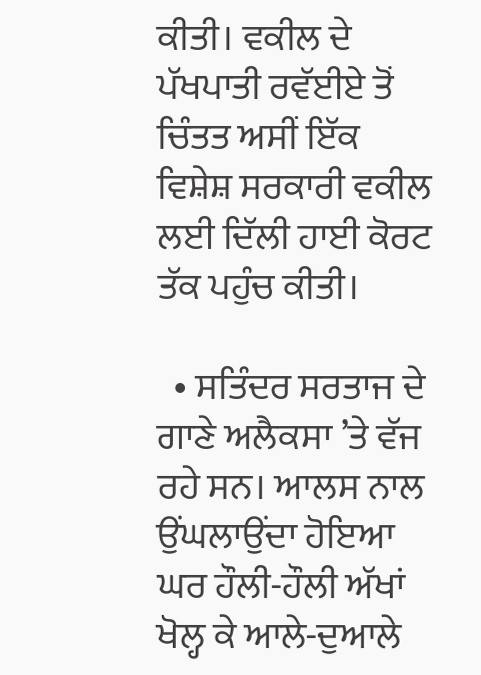ਕੀਤੀ। ਵਕੀਲ ਦੇ ਪੱਖਪਾਤੀ ਰਵੱਈਏ ਤੋਂ ਚਿੰਤਤ ਅਸੀਂ ਇੱਕ ਵਿਸ਼ੇਸ਼ ਸਰਕਾਰੀ ਵਕੀਲ ਲਈ ਦਿੱਲੀ ਹਾਈ ਕੋਰਟ ਤੱਕ ਪਹੁੰਚ ਕੀਤੀ।

  • ਸਤਿੰਦਰ ਸਰਤਾਜ ਦੇ ਗਾਣੇ ਅਲੈਕਸਾ ’ਤੇ ਵੱਜ ਰਹੇ ਸਨ। ਆਲਸ ਨਾਲ ਉਂਘਲਾਉਂਦਾ ਹੋਇਆ ਘਰ ਹੌਲੀ-ਹੌਲੀ ਅੱਖਾਂ ਖੋਲ੍ਹ ਕੇ ਆਲੇ-ਦੁਆਲੇ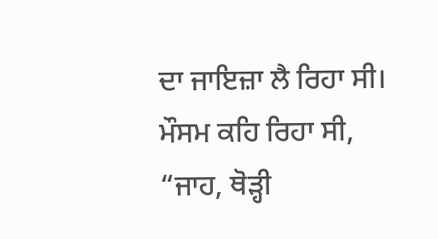ਦਾ ਜਾਇਜ਼ਾ ਲੈ ਰਿਹਾ ਸੀ। ਮੌਸਮ ਕਹਿ ਰਿਹਾ ਸੀ, “ਜਾਹ, ਥੋੜ੍ਹੀ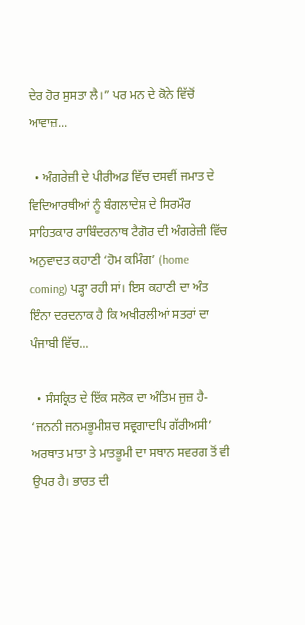ਦੇਰ ਹੋਰ ਸੁਸਤਾ ਲੈ।” ਪਰ ਮਨ ਦੇ ਕੋਨੇ ਵਿੱਚੋਂ ਆਵਾਜ਼...

  • ਅੰਗਰੇਜ਼ੀ ਦੇ ਪੀਰੀਅਡ ਵਿੱਚ ਦਸਵੀਂ ਜਮਾਤ ਦੇ ਵਿਦਿਆਰਥੀਆਂ ਨੂੰ ਬੰਗਲਾਦੇਸ਼ ਦੇ ਸਿਰਮੌਰ ਸਾਹਿਤਕਾਰ ਰਾਬਿੰਦਰਨਾਥ ਟੈਗੋਰ ਦੀ ਅੰਗਰੇਜ਼ੀ ਵਿੱਚ ਅਨੁਵਾਦਤ ਕਹਾਣੀ ‘ਹੋਮ ਕਮਿੰਗ’ (home coming) ਪੜ੍ਹਾ ਰਹੀ ਸਾਂ। ਇਸ ਕਹਾਣੀ ਦਾ ਅੰਤ ਇੰਨਾ ਦਰਦਨਾਕ ਹੈ ਕਿ ਅਖੀਰਲੀਆਂ ਸਤਰਾਂ ਦਾ ਪੰਜਾਬੀ ਵਿੱਚ...

  • ਸੰਸਕ੍ਰਿਤ ਦੇ ਇੱਕ ਸਲੋਕ ਦਾ ਅੰਤਿਮ ਜੁਜ਼ ਹੈ- ‘ਜਨਨੀ ਜਨਮਭੂਮੀਸ਼ਚ ਸਵ੍ਰਗਾਦਪਿ ਗੱਰੀਅਸੀ’ ਅਰਥਾਤ ਮਾਤਾ ਤੇ ਮਾਤਭੂਮੀ ਦਾ ਸਥਾਨ ਸਵਰਗ ਤੋਂ ਵੀ ਉਪਰ ਹੈ। ਭਾਰਤ ਦੀ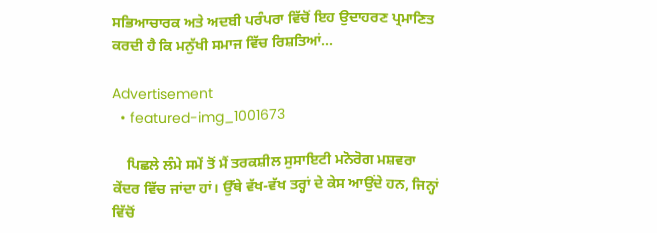ਸਭਿਆਚਾਰਕ ਅਤੇ ਅਦਬੀ ਪਰੰਪਰਾ ਵਿੱਚੋਂ ਇਹ ਉਦਾਹਰਣ ਪ੍ਰਮਾਣਿਤ ਕਰਦੀ ਹੈ ਕਿ ਮਨੁੱਖੀ ਸਮਾਜ ਵਿੱਚ ਰਿਸ਼ਤਿਆਂ...

Advertisement
  • featured-img_1001673

    ਪਿਛਲੇ ਲੰਮੇ ਸਮੇਂ ਤੋਂ ਮੈਂ ਤਰਕਸ਼ੀਲ ਸੁਸਾਇਟੀ ਮਨੋਰੋਗ ਮਸ਼ਵਰਾ ਕੇਂਦਰ ਵਿੱਚ ਜਾਂਦਾ ਹਾਂ। ਉੱਥੇ ਵੱਖ-ਵੱਖ ਤਰ੍ਹਾਂ ਦੇ ਕੇਸ ਆਉਂਦੇ ਹਨ, ਜਿਨ੍ਹਾਂ ਵਿੱਚੋਂ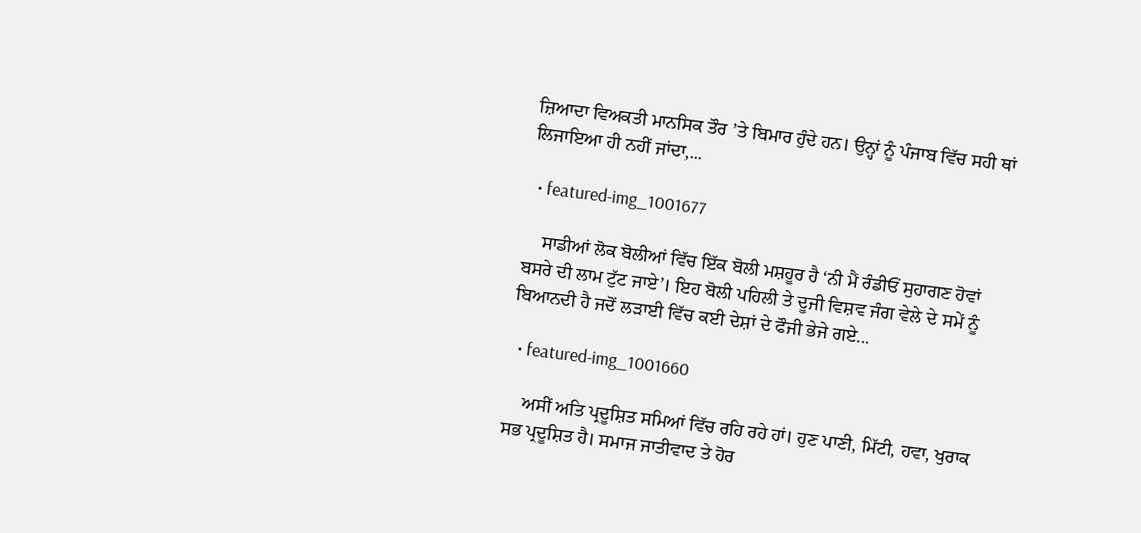ਜ਼ਿਆਦਾ ਵਿਅਕਤੀ ਮਾਨਸਿਕ ਤੌਰ ’ਤੇ ਬਿਮਾਰ ਹੁੰਦੇ ਹਨ। ਉਨ੍ਹਾਂ ਨੂੰ ਪੰਜਾਬ ਵਿੱਚ ਸਹੀ ਥਾਂ ਲਿਜਾਇਆ ਹੀ ਨਹੀਂ ਜਾਂਦਾ,...

  • featured-img_1001677

    ਸਾਡੀਆਂ ਲੋਕ ਬੋਲੀਆਂ ਵਿੱਚ ਇੱਕ ਬੋਲੀ ਮਸ਼ਹੂਰ ਹੈ ‘ਨੀ ਮੈਂ ਰੰਡੀਓਂ ਸੁਹਾਗਣ ਹੋਵਾਂ ਬਸਰੇ ਦੀ ਲਾਮ ਟੁੱਟ ਜਾਏ’। ਇਹ ਬੋਲੀ ਪਹਿਲੀ ਤੇ ਦੂਜੀ ਵਿਸ਼ਵ ਜੰਗ ਵੇਲੇ ਦੇ ਸਮੇਂ ਨੂੰ ਬਿਆਨਦੀ ਹੈ ਜਦੋਂ ਲੜਾਈ ਵਿੱਚ ਕਈ ਦੇਸ਼ਾਂ ਦੇ ਫੌਜੀ ਭੇਜੇ ਗਏ...

  • featured-img_1001660

    ਅਸੀਂ ਅਤਿ ਪ੍ਰਦੂਸ਼ਿਤ ਸਮਿਆਂ ਵਿੱਚ ਰਹਿ ਰਹੇ ਹਾਂ। ਹੁਣ ਪਾਣੀ, ਮਿੱਟੀ, ਹਵਾ, ਖੁਰਾਕ ਸਭ ਪ੍ਰਦੂਸ਼ਿਤ ਹੈ। ਸਮਾਜ ਜਾਤੀਵਾਦ ਤੇ ਹੋਰ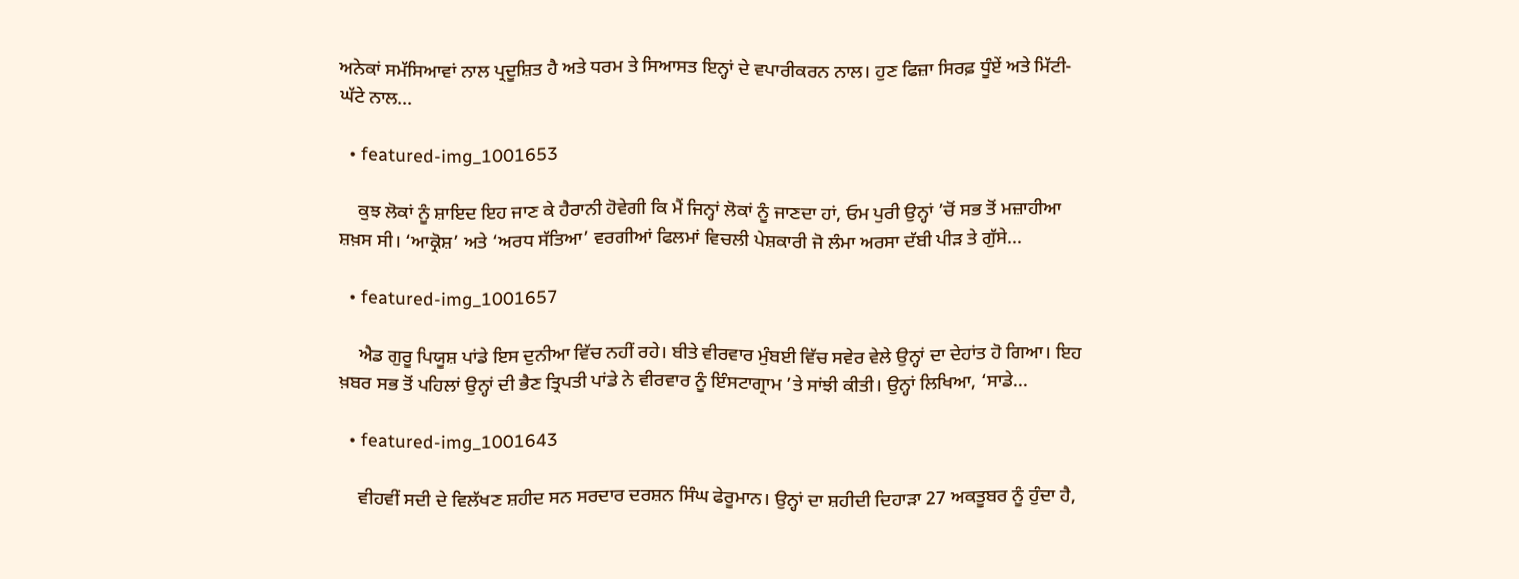ਅਨੇਕਾਂ ਸਮੱਸਿਆਵਾਂ ਨਾਲ ਪ੍ਰਦੂਸ਼ਿਤ ਹੈ ਅਤੇ ਧਰਮ ਤੇ ਸਿਆਸਤ ਇਨ੍ਹਾਂ ਦੇ ਵਪਾਰੀਕਰਨ ਨਾਲ। ਹੁਣ ਫਿਜ਼ਾ ਸਿਰਫ਼ ਧੂੰਏਂ ਅਤੇ ਮਿੱਟੀ-ਘੱਟੇ ਨਾਲ...

  • featured-img_1001653

    ਕੁਝ ਲੋਕਾਂ ਨੂੰ ਸ਼ਾਇਦ ਇਹ ਜਾਣ ਕੇ ਹੈਰਾਨੀ ਹੋਵੇਗੀ ਕਿ ਮੈਂ ਜਿਨ੍ਹਾਂ ਲੋਕਾਂ ਨੂੰ ਜਾਣਦਾ ਹਾਂ, ਓਮ ਪੁਰੀ ਉਨ੍ਹਾਂ ’ਚੋਂ ਸਭ ਤੋਂ ਮਜ਼ਾਹੀਆ ਸ਼ਖ਼ਸ ਸੀ। ‘ਆਕ੍ਰੋਸ਼’ ਅਤੇ ‘ਅਰਧ ਸੱਤਿਆ’ ਵਰਗੀਆਂ ਫਿਲਮਾਂ ਵਿਚਲੀ ਪੇਸ਼ਕਾਰੀ ਜੋ ਲੰਮਾ ਅਰਸਾ ਦੱਬੀ ਪੀੜ ਤੇ ਗੁੱਸੇ...

  • featured-img_1001657

    ਐਡ ਗੁਰੂ ਪਿਯੂਸ਼ ਪਾਂਡੇ ਇਸ ਦੁਨੀਆ ਵਿੱਚ ਨਹੀਂ ਰਹੇ। ਬੀਤੇ ਵੀਰਵਾਰ ਮੁੰਬਈ ਵਿੱਚ ਸਵੇਰ ਵੇਲੇ ਉਨ੍ਹਾਂ ਦਾ ਦੇਹਾਂਤ ਹੋ ਗਿਆ। ਇਹ ਖ਼ਬਰ ਸਭ ਤੋਂ ਪਹਿਲਾਂ ਉਨ੍ਹਾਂ ਦੀ ਭੈਣ ਤ੍ਰਿਪਤੀ ਪਾਂਡੇ ਨੇ ਵੀਰਵਾਰ ਨੂੰ ਇੰਸਟਾਗ੍ਰਾਮ ’ਤੇ ਸਾਂਝੀ ਕੀਤੀ। ਉਨ੍ਹਾਂ ਲਿਖਿਆ, ‘ਸਾਡੇ...

  • featured-img_1001643

    ਵੀਹਵੀਂ ਸਦੀ ਦੇ ਵਿਲੱਖਣ ਸ਼ਹੀਦ ਸਨ ਸਰਦਾਰ ਦਰਸ਼ਨ ਸਿੰਘ ਫੇਰੂਮਾਨ। ਉਨ੍ਹਾਂ ਦਾ ਸ਼ਹੀਦੀ ਦਿਹਾੜਾ 27 ਅਕਤੂਬਰ ਨੂੰ ਹੁੰਦਾ ਹੈ,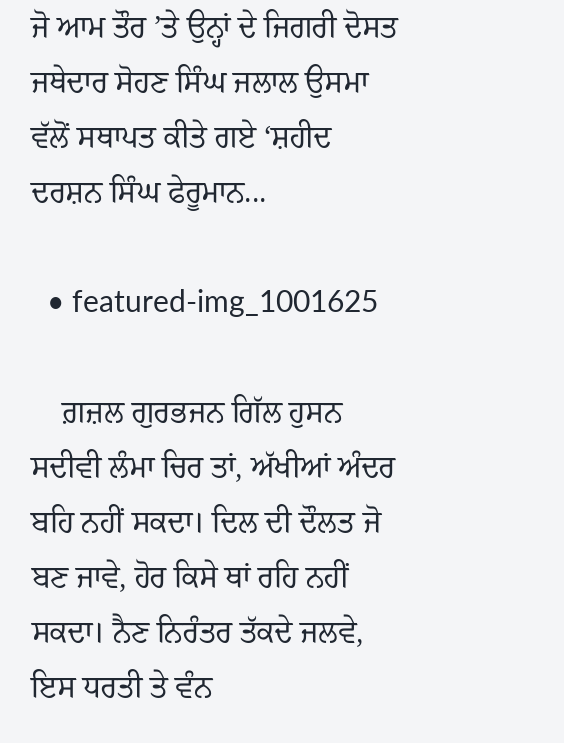ਜੋ ਆਮ ਤੌਰ ’ਤੇ ਉਨ੍ਹਾਂ ਦੇ ਜਿਗਰੀ ਦੋਸਤ ਜਥੇਦਾਰ ਸੋਹਣ ਸਿੰਘ ਜਲਾਲ ਉਸਮਾ ਵੱਲੋਂ ਸਥਾਪਤ ਕੀਤੇ ਗਏ ‘ਸ਼ਹੀਦ ਦਰਸ਼ਨ ਸਿੰਘ ਫੇਰੂਮਾਨ...

  • featured-img_1001625

    ਗ਼ਜ਼ਲ ਗੁਰਭਜਨ ਗਿੱਲ ਹੁਸਨ ਸਦੀਵੀ ਲੰਮਾ ਚਿਰ ਤਾਂ, ਅੱਖੀਆਂ ਅੰਦਰ ਬਹਿ ਨਹੀਂ ਸਕਦਾ। ਦਿਲ ਦੀ ਦੌਲਤ ਜੋ ਬਣ ਜਾਵੇ, ਹੋਰ ਕਿਸੇ ਥਾਂ ਰਹਿ ਨਹੀਂ ਸਕਦਾ। ਨੈਣ ਨਿਰੰਤਰ ਤੱਕਦੇ ਜਲਵੇ, ਇਸ ਧਰਤੀ ਤੇ ਵੰਨ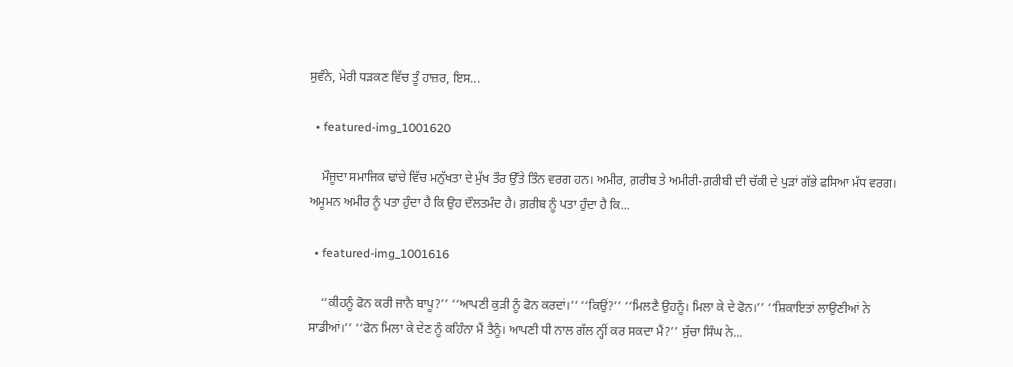ਸੁਵੰਨੇ, ਮੇਰੀ ਧੜਕਣ ਵਿੱਚ ਤੂੰ ਹਾਜ਼ਰ, ਇਸ...

  • featured-img_1001620

    ਮੌਜੂਦਾ ਸਮਾਜਿਕ ਢਾਂਚੇ ਵਿੱਚ ਮਨੁੱਖਤਾ ਦੇ ਮੁੱਖ ਤੌਰ ਉੱਤੇ ਤਿੰਨ ਵਰਗ ਹਨ। ਅਮੀਰ, ਗ਼ਰੀਬ ਤੇ ਅਮੀਰੀ-ਗ਼ਰੀਬੀ ਦੀ ਚੱਕੀ ਦੇ ਪੁੜਾਂ ਗੱਭੇ ਫਸਿਆ ਮੱਧ ਵਰਗ। ਅਮੂਮਨ ਅਮੀਰ ਨੂੰ ਪਤਾ ਹੁੰਦਾ ਹੈ ਕਿ ਉਹ ਦੌਲਤਮੰਦ ਹੈ। ਗ਼ਰੀਬ ਨੂੰ ਪਤਾ ਹੁੰਦਾ ਹੈ ਕਿ...

  • featured-img_1001616

    ‘‘ਕੀਹਨੂੰ ਫੋਨ ਕਰੀ ਜਾਨੈ ਬਾਪੂ?’’ ‘‘ਆਪਣੀ ਕੁੜੀ ਨੂੰ ਫੋਨ ਕਰਦਾਂ।’’ ‘‘ਕਿਉਂ?’’ ‘‘ਮਿਲਣੈ ਉਹਨੂੰ। ਮਿਲਾ ਕੇ ਦੇ ਫੋਨ।’’ ‘‘ਸ਼ਿਕਾਇਤਾਂ ਲਾਉਣੀਆਂ ਨੇ ਸਾਡੀਆਂ।’’ ‘‘ਫੋਨ ਮਿਲਾ ਕੇ ਦੇਣ ਨੂੰ ਕਹਿੰਨਾ ਮੈਂ ਤੈਨੂੰ। ਆਪਣੀ ਧੀ ਨਾਲ ਗੱਲ ਨ੍ਹੀਂ ਕਰ ਸਕਦਾ ਮੈਂ?’’ ਸੁੱਚਾ ਸਿੰਘ ਨੇ...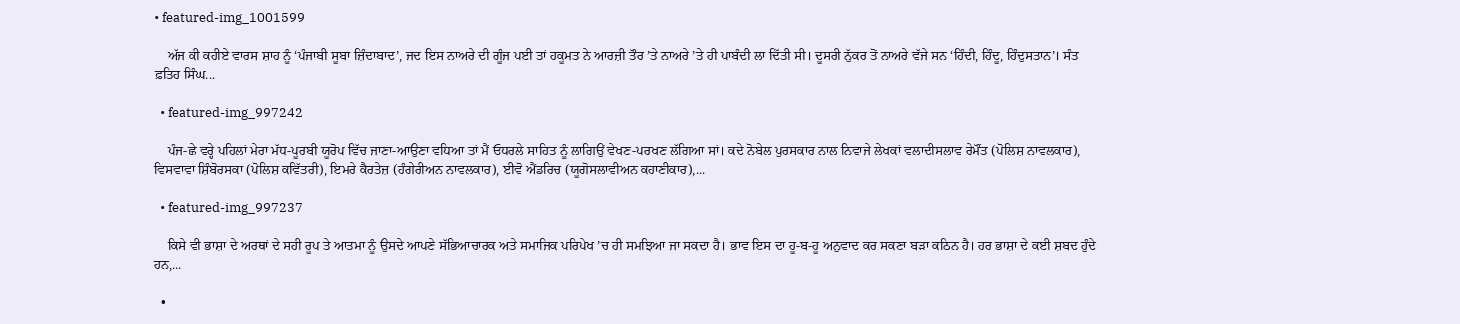• featured-img_1001599

    ਅੱਜ ਕੀ ਕਹੀਏ ਵਾਰਸ ਸ਼ਾਹ ਨੂੰ ‘ਪੰਜਾਬੀ ਸੂਬਾ ਜ਼ਿੰਦਾਬਾਦ’, ਜਦ ਇਸ ਨਾਅਰੇ ਦੀ ਗੂੰਜ ਪਈ ਤਾਂ ਹਕੂਮਤ ਨੇ ਆਰਜ਼ੀ ਤੌਰ ’ਤੇ ਨਾਅਰੇ ’ਤੇ ਹੀ ਪਾਬੰਦੀ ਲਾ ਦਿੱਤੀ ਸੀ। ਦੂਸਰੀ ਨੁੱਕਰ ਤੋਂ ਨਾਅਰੇ ਵੱਜੇ ਸਨ ‘ਹਿੰਦੀ, ਹਿੰਦੂ, ਹਿੰਦੁਸਤਾਨ’। ਸੰਤ ਫ਼ਤਿਹ ਸਿੰਘ...

  • featured-img_997242

    ਪੰਜ-ਛੇ ਵਰ੍ਹੇ ਪਹਿਲਾਂ ਮੇਰਾ ਮੱਧ-ਪੂਰਬੀ ਯੂਰੋਪ ਵਿੱਚ ਜਾਣਾ-ਆਉਣਾ ਵਧਿਆ ਤਾਂ ਮੈਂ ਓਧਰਲੇ ਸਾਹਿਤ ਨੂੰ ਲਾਗਿਉਂ ਵੇਖਣ-ਪਰਖਣ ਲੱਗਿਆ ਸਾਂ। ਕਦੇ ਨੋਬੇਲ ਪੁਰਸਕਾਰ ਨਾਲ ਨਿਵਾਜੇ ਲੇਖਕਾਂ ਵਲਾਦੀਸਲਾਵ ਰੇਮੌਂਤ (ਪੋਲਿਸ਼ ਨਾਵਲਕਾਰ), ਵਿਸਵਾਵਾ ਸ਼ਿੰਬੋਰਸਕਾ (ਪੋਲਿਸ਼ ਕਵਿੱਤਰੀ), ਇਮਰੇ ਕੈਰਤੇਜ਼ (ਹੰਗੇਰੀਅਨ ਨਾਵਲਕਾਰ), ਈਵੋ ਐਂਡਰਿਚ (ਯੂਗੋਸਲਾਵੀਅਨ ਕਹਾਣੀਕਾਰ),...

  • featured-img_997237

    ਕਿਸੇ ਵੀ ਭਾਸ਼ਾ ਦੇ ਅਰਥਾਂ ਦੇ ਸਹੀ ਰੂਪ ਤੇ ਆਤਮਾ ਨੂੰ ਉਸਦੇ ਆਪਣੇ ਸੱਭਿਆਚਾਰਕ ਅਤੇ ਸਮਾਜਿਕ ਪਰਿਪੇਖ ’ਚ ਹੀ ਸਮਝਿਆ ਜਾ ਸਕਦਾ ਹੈ। ਭਾਵ ਇਸ ਦਾ ਹੂ-ਬ-ਹੂ ਅਨੁਵਾਦ ਕਰ ਸਕਣਾ ਬੜਾ ਕਠਿਨ ਹੈ। ਹਰ ਭਾਸ਼ਾ ਦੇ ਕਈ ਸ਼ਬਦ ਹੁੰਦੇ ਹਨ,...

  •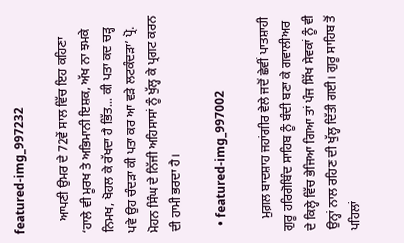featured-img_997232

    ਆਪਣੀ ਉਮਰ ਦੇ 72ਵੇਂ ਸਾਲ ਵਿੱਚ ਇਹ ਕਹਿਣਾ ‘ਹਾਲੇ ਵੀ ਮੂਰਖ ਤੇ ਅਭਿਮਾਨੀ ਇਸ਼ਕ, ਅੱਖ ਨਾ ਝਮਕੇ ਨਿਮਖ, ਖੋਹਲ ਕੇ ਰੱਖਦਾ ਹੈ ਭਿੱਤ... ਕੀ ਪਤਾ ਕਦ ਚੜ੍ਹ ਪਵੇ ਉਹ ਚੰਦੜਾ ਕੀ ਪਤਾ ਕਰ ਆ ਵੜੇ ਲਟਕੰਦੜਾ’ ਪ੍ਰੋ. ਮੋਹਨ ਸਿੰਘ ਦੇ ਨਿੱਜੀ ਅਹਿਸਾਸਾਂ ਨੂੰ ਖੁੱਲ੍ਹ ਕੇ ਪ੍ਰਗਟ ਕਰਨ ਦੀ ਹਾਮੀ ਭਰਦਾ ਹੈ।

  • featured-img_997002

    ਮੁਗ਼ਲ ਬਾਦਸ਼ਾਹ ਜਹਾਂਗੀਰ ਵੇਲੇ ਜਦੋਂ ਛੇਵੀਂ ਪਾਤਸ਼ਾਹੀ ਗੁਰੂ ਹਰਿਗੋਬਿੰਦ ਸਾਹਿਬ ਨੂੰ ਬੰਦੀ ਬਣਾ ਕੇ ਗਵਾਲੀਅਰ ਦੇ ਕਿਲ੍ਹੇ ਵਿੱਚ ਭੇਜਿਆ ਗਿਆ ਤਾਂ ਪੰਜ ਸਿੱਖ ਸੇਵਕਾਂ ਨੂੰ ਵੀ ਉਨ੍ਹਾਂ ਨਾਲ ਰਹਿਣ ਦੀ ਖੁੱਲ੍ਹ ਦਿੱਤੀ ਗਈ। ਗੁਰੂ ਸਾਹਿਬ ਤੋਂ ਪਹਿਲਾਂ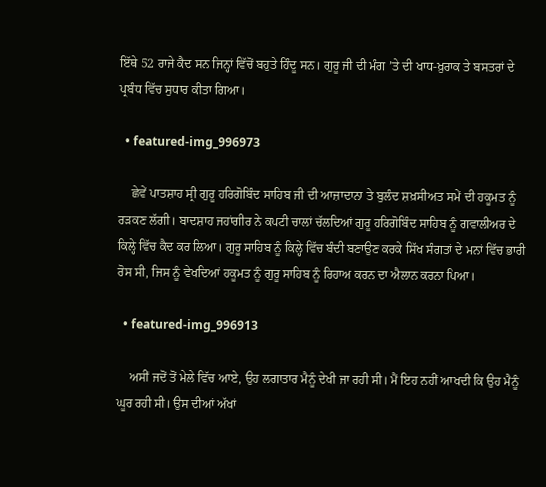ਇੱਥੇ 52 ਰਾਜੇ ਕੈਦ ਸਨ ਜਿਨ੍ਹਾਂ ਵਿੱਚੋਂ ਬਹੁਤੇ ਹਿੰਦੂ ਸਨ। ਗੁਰੂ ਜੀ ਦੀ ਮੰਗ ’ਤੇ ਦੀ ਖਾਧ-ਖ਼ੁਰਾਕ ਤੇ ਬਸਤਰਾਂ ਦੇ ਪ੍ਰਬੰਧ ਵਿੱਚ ਸੁਧਾਰ ਕੀਤਾ ਗਿਆ।

  • featured-img_996973

    ਛੇਵੇਂ ਪਾਤਸ਼ਾਹ ਸ੍ਰੀ ਗੁਰੂ ਹਰਿਗੋਬਿੰਦ ਸਾਹਿਬ ਜੀ ਦੀ ਆਜ਼ਾਦਾਨਾ ਤੇ ਬੁਲੰਦ ਸ਼ਖ਼ਸੀਅਤ ਸਮੇਂ ਦੀ ਹਕੂਮਤ ਨੂੰ ਰੜਕਣ ਲੱਗੀ। ਬਾਦਸ਼ਾਹ ਜਹਾਂਗੀਰ ਨੇ ਕਪਟੀ ਚਾਲਾਂ ਚੱਲਦਿਆਂ ਗੁਰੂ ਹਰਿਗੋਬਿੰਦ ਸਾਹਿਬ ਨੂੰ ਗਵਾਲੀਅਰ ਦੇ ਕਿਲ੍ਹੇ ਵਿੱਚ ਕੈਦ ਕਰ ਲਿਆ। ਗੁਰੂ ਸਾਹਿਬ ਨੂੰ ਕਿਲ੍ਹੇ ਵਿੱਚ ਬੰਦੀ ਬਣਾਉਣ ਕਰਕੇ ਸਿੱਖ ਸੰਗਤਾਂ ਦੇ ਮਨਾਂ ਵਿੱਚ ਭਾਰੀ ਰੋਸ ਸੀ, ਜਿਸ ਨੂੰ ਵੇਖਦਿਆਂ ਹਕੂਮਤ ਨੂੰ ਗੁਰੂ ਸਾਹਿਬ ਨੂੰ ਰਿਹਾਅ ਕਰਨ ਦਾ ਐਲਾਨ ਕਰਨਾ ਪਿਆ।

  • featured-img_996913

    ਅਸੀਂ ਜਦੋਂ ਤੋਂ ਮੇਲੇ ਵਿੱਚ ਆਏ, ਉਹ ਲਗਾਤਾਰ ਮੈਨੂੰ ਦੇਖੀ ਜਾ ਰਹੀ ਸੀ। ਮੈਂ ਇਹ ਨਹੀਂ ਆਖਦੀ ਕਿ ਉਹ ਮੈਨੂੰ ਘੂਰ ਰਹੀ ਸੀ। ਉਸ ਦੀਆਂ ਅੱਖਾਂ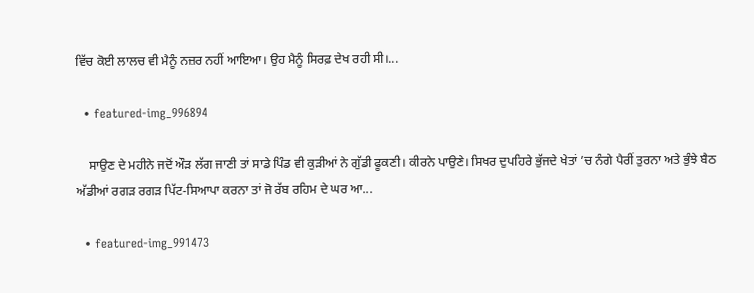ਵਿੱਚ ਕੋਈ ਲਾਲਚ ਵੀ ਮੈਨੂੰ ਨਜ਼ਰ ਨਹੀਂ ਆਇਆ। ਉਹ ਮੈਨੂੰ ਸਿਰਫ਼ ਦੇਖ ਰਹੀ ਸੀ।...

  • featured-img_996894

    ਸਾਉਣ ਦੇ ਮਹੀਨੇ ਜਦੋਂ ਔੜ ਲੱਗ ਜਾਣੀ ਤਾਂ ਸਾਡੇ ਪਿੰਡ ਵੀ ਕੁੜੀਆਂ ਨੇ ਗੁੱਡੀ ਫੂਕਣੀ। ਕੀਰਨੇ ਪਾਉਣੇ। ਸਿਖਰ ਦੁਪਹਿਰੇ ਭੁੱਜਦੇ ਖੇਤਾਂ ’ਚ ਨੰਗੇ ਪੈਰੀਂ ਤੁਰਨਾ ਅਤੇ ਭੁੰਝੇ ਬੈਠ ਅੱਡੀਆਂ ਰਗੜ ਰਗੜ ਪਿੱਟ-ਸਿਆਪਾ ਕਰਨਾ ਤਾਂ ਜੋ ਰੱਬ ਰਹਿਮ ਦੇ ਘਰ ਆ...

  • featured-img_991473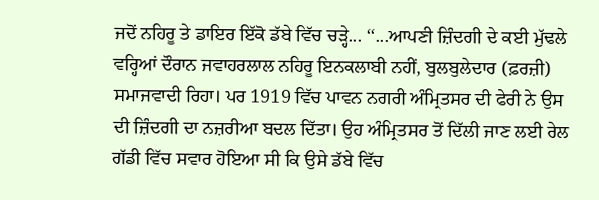ਜਦੋਂ ਨਹਿਰੂ ਤੇ ਡਾਇਰ ਇੱਕੋ ਡੱਬੇ ਵਿੱਚ ਚਡ਼੍ਹੇ... ‘‘...ਆਪਣੀ ਜ਼ਿੰਦਗੀ ਦੇ ਕਈ ਮੁੱਢਲੇ ਵਰ੍ਹਿਆਂ ਦੌਰਾਨ ਜਵਾਹਰਲਾਲ ਨਹਿਰੂ ਇਨਕਲਾਬੀ ਨਹੀਂ, ਬੁਲਬੁਲੇਦਾਰ (ਫ਼ਰਜ਼ੀ) ਸਮਾਜਵਾਦੀ ਰਿਹਾ। ਪਰ 1919 ਵਿੱਚ ਪਾਵਨ ਨਗਰੀ ਅੰਮ੍ਰਿਤਸਰ ਦੀ ਫੇਰੀ ਨੇ ਉਸ ਦੀ ਜ਼ਿੰਦਗੀ ਦਾ ਨਜ਼ਰੀਆ ਬਦਲ ਦਿੱਤਾ। ਉਹ ਅੰਮ੍ਰਿਤਸਰ ਤੋਂ ਦਿੱਲੀ ਜਾਣ ਲਈ ਰੇਲ ਗੱਡੀ ਵਿੱਚ ਸਵਾਰ ਹੋਇਆ ਸੀ ਕਿ ਉਸੇ ਡੱਬੇ ਵਿੱਚ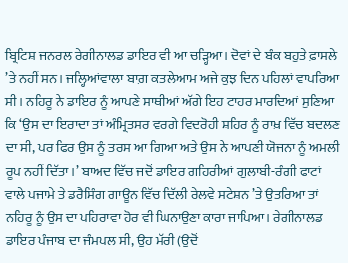ਬ੍ਰਿਟਿਸ਼ ਜਨਰਲ ਰੇਗੀਨਾਲਡ ਡਾਇਰ ਵੀ ਆ ਚਡ਼੍ਹਿਆ। ਦੋਵਾਂ ਦੇ ਬੰਕ ਬਹੁਤੇ ਫ਼ਾਸਲੇ ’ਤੇ ਨਹੀਂ ਸਨ। ਜਲ੍ਹਿਆਂਵਾਲਾ ਬਾਗ਼ ਕਤਲੇਆਮ ਅਜੇ ਕੁਝ ਦਿਨ ਪਹਿਲਾਂ ਵਾਪਰਿਆ ਸੀ। ਨਹਿਰੂ ਨੇ ਡਾਇਰ ਨੂੰ ਆਪਣੇ ਸਾਥੀਆਂ ਅੱਗੇ ਇਹ ਟਾਹਰ ਮਾਰਦਿਆਂ ਸੁਣਿਆ ਕਿ ‘ਉਸ ਦਾ ਇਰਾਦਾ ਤਾਂ ਅੰਮ੍ਰਿਤਸਰ ਵਰਗੇ ਵਿਦਰੋਹੀ ਸ਼ਹਿਰ ਨੂੰ ਰਾਖ਼ ਵਿੱਚ ਬਦਲਣ ਦਾ ਸੀ, ਪਰ ਫਿਰ ਉਸ ਨੂੰ ਤਰਸ ਆ ਗਿਆ ਅਤੇ ਉਸ ਨੇ ਆਪਣੀ ਯੋਜਨਾ ਨੂੰ ਅਮਲੀ ਰੂਪ ਨਹੀਂ ਦਿੱਤਾ।’ ਬਾਅਦ ਵਿੱਚ ਜਦੋਂ ਡਾਇਰ ਗਹਿਰੀਆਂ ਗੁਲਾਬੀ-ਰੰਗੀ ਫਾਟਾਂ ਵਾਲੇ ਪਜਾਮੇ ਤੇ ਡਰੈਸਿੰਗ ਗਾਊਨ ਵਿੱਚ ਦਿੱਲੀ ਰੇਲਵੇ ਸਟੇਸ਼ਨ ’ਤੇ ਉਤਰਿਆ ਤਾਂ ਨਹਿਰੂ ਨੂੰ ਉਸ ਦਾ ਪਹਿਰਾਵਾ ਹੋਰ ਵੀ ਘਿਨਾਉਣਾ ਕਾਰਾ ਜਾਪਿਆ। ਰੇਗੀਨਾਲਡ ਡਾਇਰ ਪੰਜਾਬ ਦਾ ਜੰਮਪਲ ਸੀ, ਉਹ ਮੱਰੀ (ਉਦੋਂ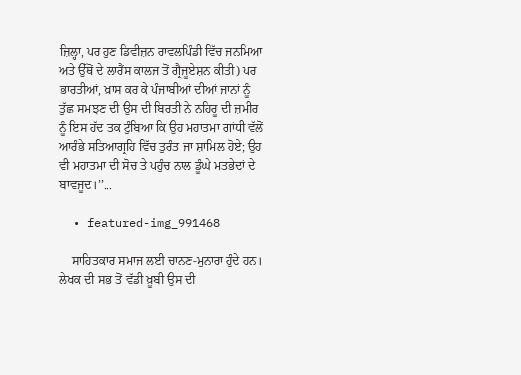ਜ਼ਿਲ੍ਹਾ, ਪਰ ਹੁਣ ਡਿਵੀਜ਼ਨ ਰਾਵਲਪਿੰਡੀ ਵਿੱਚ ਜਨਮਿਆ ਅਤੇ ਉੱਥੋਂ ਦੇ ਲਾਰੈਂਸ ਕਾਲਜ ਤੋਂ ਗ੍ਰੈਜੂਏਸ਼ਨ ਕੀਤੀ) ਪਰ ਭਾਰਤੀਆਂ, ਖ਼ਾਸ ਕਰ ਕੇ ਪੰਜਾਬੀਆਂ ਦੀਆਂ ਜਾਨਾਂ ਨੂੰ ਤੁੱਛ ਸਮਝਣ ਦੀ ਉਸ ਦੀ ਬਿਰਤੀ ਨੇ ਨਹਿਰੂ ਦੀ ਜ਼ਮੀਰ ਨੂੰ ਇਸ ਹੱਦ ਤਕ ਟੁੰਬਿਆ ਕਿ ਉਹ ਮਹਾਤਮਾ ਗਾਂਧੀ ਵੱਲੋਂ ਆਰੰਭੇ ਸਤਿਆਗ੍ਰਹਿ ਵਿੱਚ ਤੁਰੰਤ ਜਾ ਸ਼ਾਮਿਲ ਹੋਏ; ਉਹ ਵੀ ਮਹਾਤਮਾ ਦੀ ਸੋਚ ਤੇ ਪਹੁੰਚ ਨਾਲ ਡੂੰਘੇ ਮਤਭੇਦਾਂ ਦੇ ਬਾਵਜੂਦ।’’...

  • featured-img_991468

    ਸਾਹਿਤਕਾਰ ਸਮਾਜ ਲਈ ਚਾਨਣ-ਮੁਨਾਰਾ ਹੁੰਦੇ ਹਨ। ਲੇਖਕ ਦੀ ਸਭ ਤੋਂ ਵੱਡੀ ਖ਼ੂਬੀ ਉਸ ਦੀ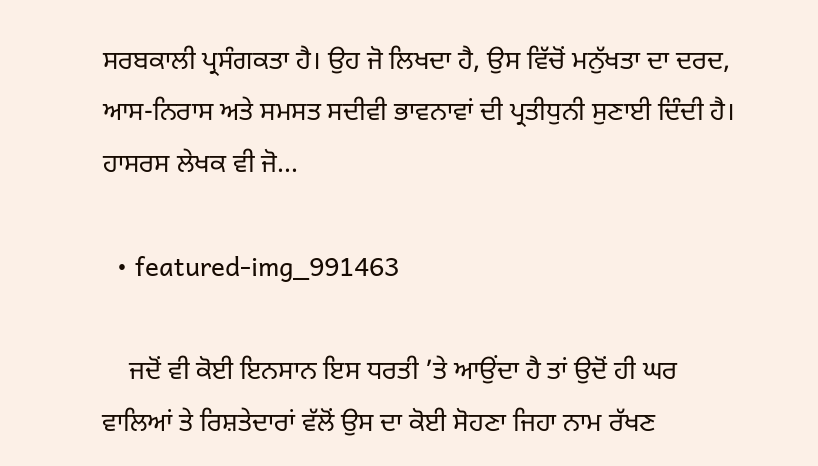ਸਰਬਕਾਲੀ ਪ੍ਰਸੰਗਕਤਾ ਹੈ। ਉਹ ਜੋ ਲਿਖਦਾ ਹੈ, ਉਸ ਵਿੱਚੋਂ ਮਨੁੱਖਤਾ ਦਾ ਦਰਦ, ਆਸ-ਨਿਰਾਸ ਅਤੇ ਸਮਸਤ ਸਦੀਵੀ ਭਾਵਨਾਵਾਂ ਦੀ ਪ੍ਰਤੀਧੁਨੀ ਸੁਣਾਈ ਦਿੰਦੀ ਹੈ। ਹਾਸਰਸ ਲੇਖਕ ਵੀ ਜੋ...

  • featured-img_991463

    ਜਦੋਂ ਵੀ ਕੋਈ ਇਨਸਾਨ ਇਸ ਧਰਤੀ ’ਤੇ ਆਉਂਦਾ ਹੈ ਤਾਂ ਉਦੋਂ ਹੀ ਘਰ ਵਾਲਿਆਂ ਤੇ ਰਿਸ਼ਤੇਦਾਰਾਂ ਵੱਲੋਂ ਉਸ ਦਾ ਕੋਈ ਸੋਹਣਾ ਜਿਹਾ ਨਾਮ ਰੱਖਣ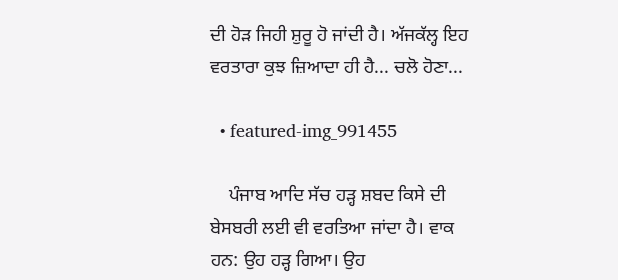ਦੀ ਹੋੜ ਜਿਹੀ ਸ਼ੁਰੂ ਹੋ ਜਾਂਦੀ ਹੈ। ਅੱਜਕੱਲ੍ਹ ਇਹ ਵਰਤਾਰਾ ਕੁਝ ਜ਼ਿਆਦਾ ਹੀ ਹੈ... ਚਲੋ ਹੋਣਾ...

  • featured-img_991455

    ਪੰਜਾਬ ਆਦਿ ਸੱਚ ਹੜ੍ਹ ਸ਼ਬਦ ਕਿਸੇ ਦੀ ਬੇਸਬਰੀ ਲਈ ਵੀ ਵਰਤਿਆ ਜਾਂਦਾ ਹੈ। ਵਾਕ ਹਨ: ਉਹ ਹੜ੍ਹ ਗਿਆ। ਉਹ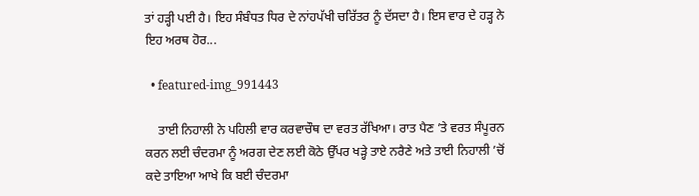ਤਾਂ ਹੜ੍ਹੀ ਪਈ ਹੈ। ਇਹ ਸੰਬੰਧਤ ਧਿਰ ਦੇ ਨਾਂਹਪੱਖੀ ਚਰਿੱਤਰ ਨੂੰ ਦੱਸਦਾ ਹੈ। ਇਸ ਵਾਰ ਦੇ ਹੜ੍ਹ ਨੇ ਇਹ ਅਰਥ ਹੋਰ...

  • featured-img_991443

    ਤਾਈ ਨਿਹਾਲੀ ਨੇ ਪਹਿਲੀ ਵਾਰ ਕਰਵਾਚੌਥ ਦਾ ਵਰਤ ਰੱਖਿਆ। ਰਾਤ ਪੈਣ ’ਤੇ ਵਰਤ ਸੰਪੂਰਨ ਕਰਨ ਲਈ ਚੰਦਰਮਾ ਨੂੰ ਅਰਗ ਦੇਣ ਲਈ ਕੋਠੇ ਉੱਪਰ ਖੜ੍ਹੇ ਤਾਏ ਨਰੈਣੇ ਅਤੇ ਤਾਈ ਨਿਹਾਲੀ ’ਚੋਂ ਕਦੇ ਤਾਇਆ ਆਖੇ ਕਿ ਬਈ ਚੰਦਰਮਾ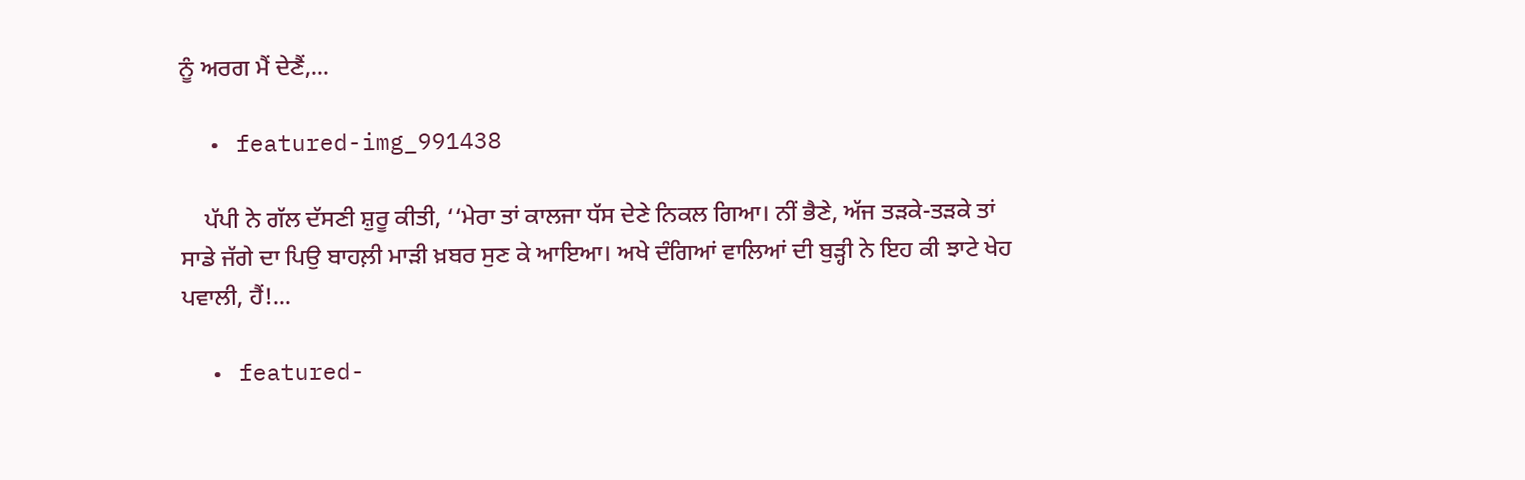ਨੂੰ ਅਰਗ ਮੈਂ ਦੇਣੈਂ,...

  • featured-img_991438

    ਪੱਪੀ ਨੇ ਗੱਲ ਦੱਸਣੀ ਸ਼ੁਰੂ ਕੀਤੀ, ‘‘ਮੇਰਾ ਤਾਂ ਕਾਲਜਾ ਧੱਸ ਦੇਣੇ ਨਿਕਲ ਗਿਆ। ਨੀਂ ਭੈਣੇ, ਅੱਜ ਤੜਕੇ-ਤੜਕੇ ਤਾਂ ਸਾਡੇ ਜੱਗੇ ਦਾ ਪਿਉ ਬਾਹਲ਼ੀ ਮਾੜੀ ਖ਼ਬਰ ਸੁਣ ਕੇ ਆਇਆ। ਅਖੇ ਦੰਗਿਆਂ ਵਾਲਿਆਂ ਦੀ ਬੁੜ੍ਹੀ ਨੇ ਇਹ ਕੀ ਝਾਟੇ ਖੇਹ ਪਵਾਲੀ, ਹੈਂ!...

  • featured-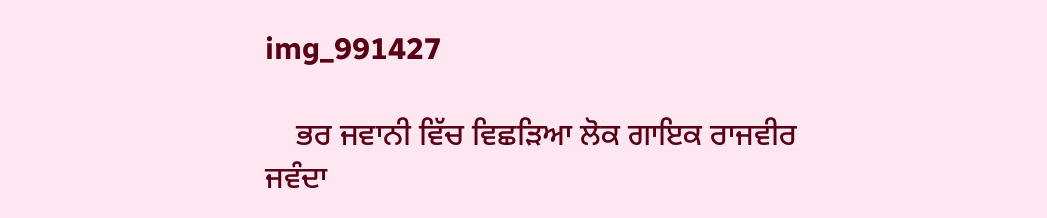img_991427

    ਭਰ ਜਵਾਨੀ ਵਿੱਚ ਵਿਛੜਿਆ ਲੋਕ ਗਾਇਕ ਰਾਜਵੀਰ ਜਵੰਦਾ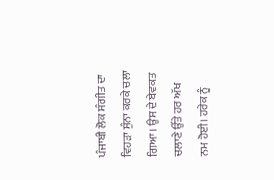ਪੰਜਾਬੀ ਲੋਕ ਸੰਗੀਤ ਦਾ ਵਿਹੜਾ ਸੁੰਨਾ ਕਰਕੇ ਚਲਾ ਗਿਆ। ਉਸ ਦੇ ਬੇਵਕਤ ਚਲਾਣੇ ਉੱਤੇ ਹਰ ਅੱਖ ਨਮ ਹੋਈ। ਹਰੇਕ ਨੂੰ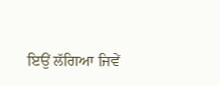ਇਉਂ ਲੱਗਿਆ ਜਿਵੇਂ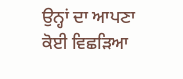ਉਨ੍ਹਾਂ ਦਾ ਆਪਣਾ ਕੋਈ ਵਿਛੜਿਆ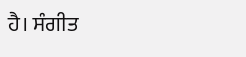ਹੈ। ਸੰਗੀਤ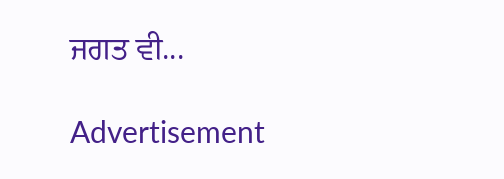ਜਗਤ ਵੀ...

Advertisement